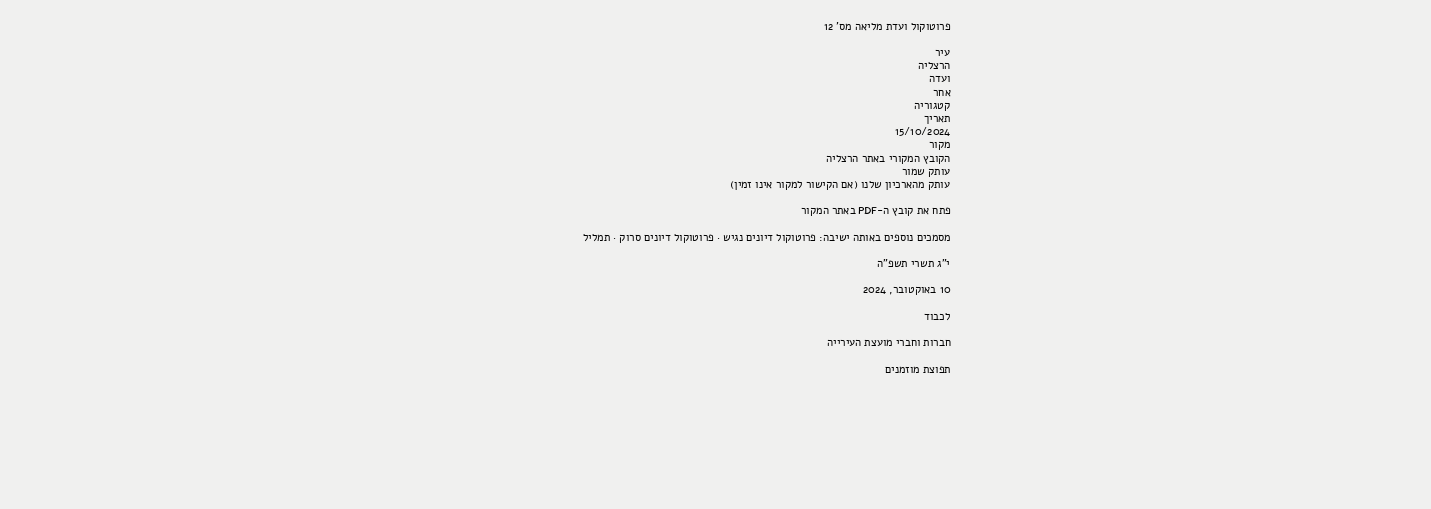פרוטוקול ועדת מליאה מס' 12

עיר
הרצליה
ועדה
אחר
קטגוריה
תאריך
15/10/2024
מקור
הקובץ המקורי באתר הרצליה
עותק שמור
עותק מהארכיון שלנו (אם הקישור למקור אינו זמין)

פתח את קובץ ה-PDF באתר המקור

מסמכים נוספים באותה ישיבה: פרוטוקול דיונים נגיש · פרוטוקול דיונים סרוק · תמליל

י"ג תשרי תשפ"ה

10 באוקטובר, 2024

לכבוד

חברות וחברי מועצת העירייה

תפוצת מוזמנים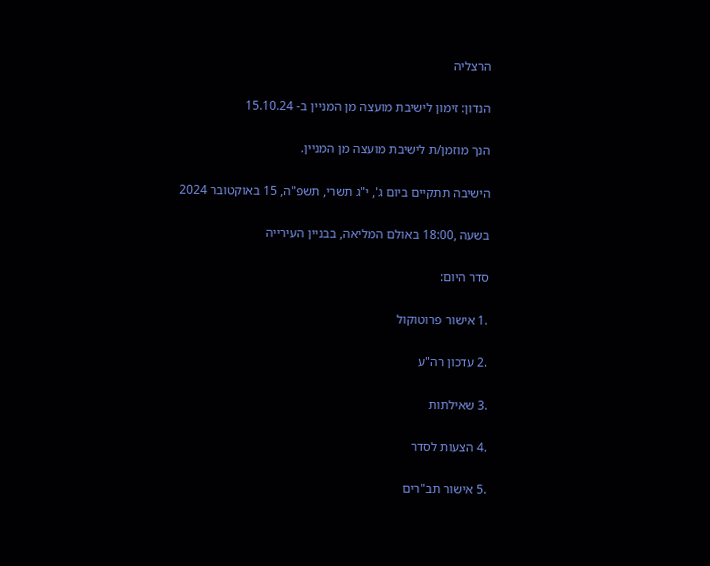הרצליה

הנדון: זימון לישיבת מועצה מן המניין ב- 15.10.24

הנך מוזמן/ת לישיבת מועצה מן המניין.

הישיבה תתקיים ביום ג', י"ג תשרי, תשפ"ה, 15 באוקטובר 2024

בשעה ,18:00 באולם המליאה, בבניין העירייה

סדר היום:

.1 אישור פרוטוקול

.2 עדכון רה"ע

.3 שאילתות

.4 הצעות לסדר

.5 אישור תב"רים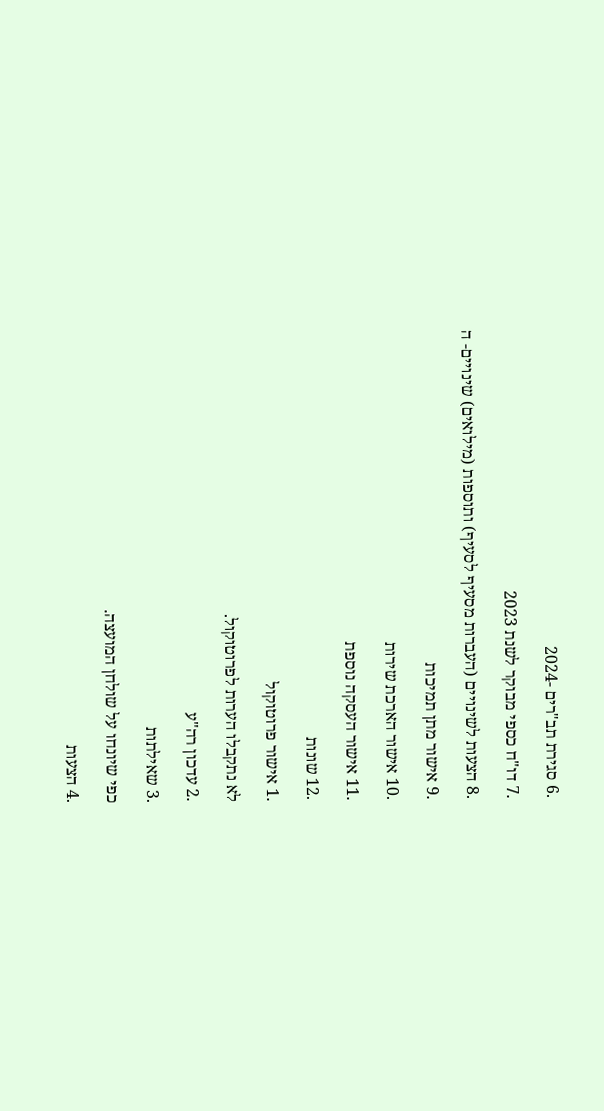.6 סגירת תב"רים -2024

.7 דו"ח כספי מבוקר לשנת 2023

.8 הצעות לשינויים (העברות מסעיף לסעיף) ותוספות (מילואים) שינויים- ה

.9 אישור מתן תמיכות

.10 אישור הארכת שירות

.11 אישור העסקה נוספת

.12 שונות

.1 אישור פרוטוקול

לא נתקבלו הערות לפרוטוקול.

.2 עדכון רה"ע

.3 שאילתות

כפי שיונחו על שולחן המועצה.

.4 הצעות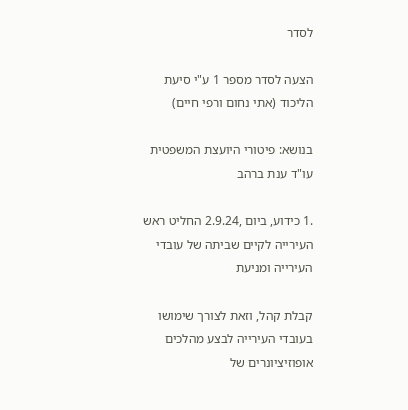לסדר

הצעה לסדר מספר 1 ע"י סיעת הליכוד (אתי נחום ורפי חיים)

בנושא: פיטורי היועצת המשפטית עו"ד ענת ברהב

.1 כידוע, ביום ,2.9.24 החליט ראש העירייה לקיים שביתה של עובדי העירייה ומניעת

קבלת קהל, וזאת לצורך שימושו בעובדי העירייה לבצע מהלכים אופוזיציונרים של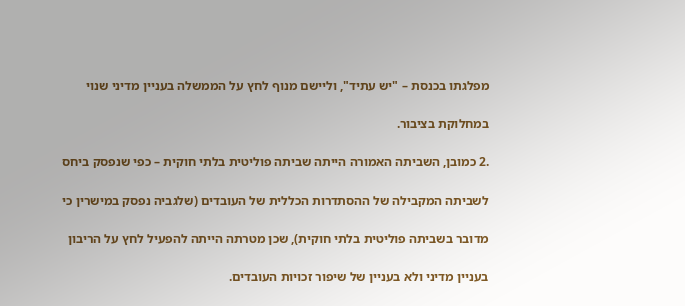מפלגתו בכנסת – "יש עתיד", וליישם מנוף לחץ על הממשלה בעניין מדיני שנוי

במחלוקת בציבור.

.2 כמובן, השביתה האמורה הייתה שביתה פוליטית בלתי חוקית – כפי שנפסק ביחס

לשביתה המקבילה של ההסתדרות הכללית של העובדים (שלגביה נפסק במישרין כי

מדובר בשביתה פוליטית בלתי חוקית), שכן מטרתה הייתה להפעיל לחץ על הריבון

בעניין מדיני ולא בעניין של שיפור זכויות העובדים.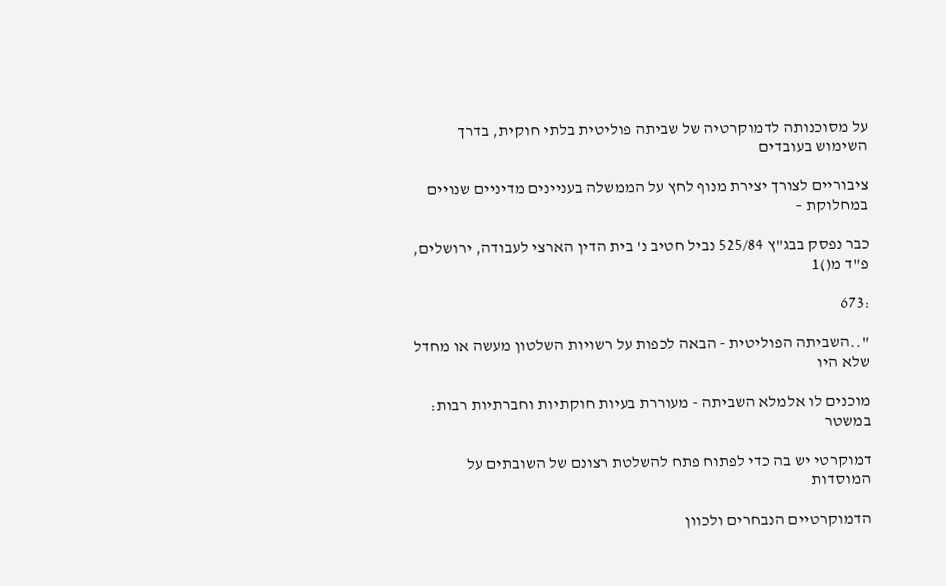על מסוכנותה לדמוקרטיה של שביתה פוליטית בלתי חוקית, בדרך השימוש בעובדים

ציבוריים לצורך יצירת מנוף לחץ על הממשלה בעניינים מדיניים שנויים במחלוקת –

כבר נפסק בבג"ץ 525/84 נביל חטיב נ' בית הדין הארצי לעבודה, ירושלים, פ"ד מ()1

:673

"..השביתה הפוליטית - הבאה לכפות על רשויות השלטון מעשה או מחדל שלא היו

מוכנים לו אלמלא השביתה - מעוררת בעיות חוקתיות וחברתיות רבות: במשטר

דמוקרטי יש בה כדי לפתוח פתח להשלטת רצונם של השובתים על המוסדות

הדמוקרטיים הנבחרים ולכוון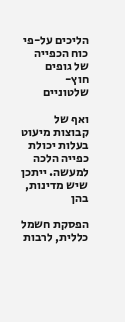הליכים על-פי כוח הכפייה של גופים חוץ-שלטוניים

ואף של קבוצות מיעוט בעלות יכולת כפייה הלכה למעשה. ייתכן שיש מדינות, בהן

הפסקת חשמל כללית, לרבות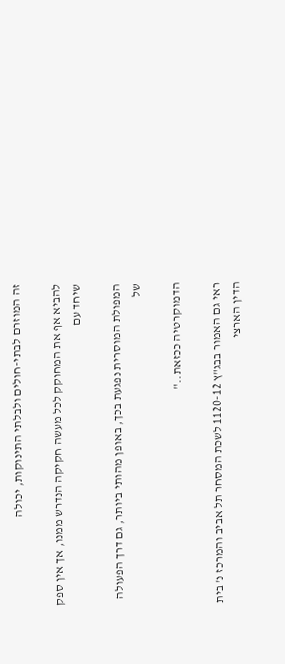זה המוזרם לבתי-חולים ולבלתי התינוקות, יכולה

להביא אף את המחוקק לכל מעשה חקיקה הנדרש ממנו, אך אין ספק שיחד עם

המפולת המוסרית נפגעת בכך, באופן מהותי ביותר, גם דרך הפעולה של

הדמוקרטיה ככזאת.."

ראי גם האמור בבג"ץ 1120-12 לשכת המסחר תל אביב והמרכז נ' בית הדין הארצי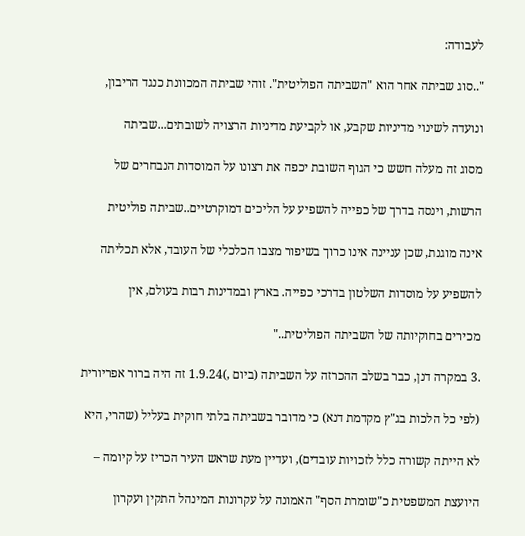לעבודה:

"..סוג שביתה אחר הוא "השביתה הפוליטית". זוהי שביתה המכוונת כנגד הריבון,

ונועדה לשינוי מדיניות שקבע, או לקביעת מדיניות הרצויה לשובתים...שביתה

מסוג זה מעלה חשש כי הגוף השובת יכפה את רצונו על המוסדות הנבחרים של

הרשות, וינסה בדרך של כפייה להשפיע על הליכים דמוקרטיים..שביתה פוליטית

אינה מוגנת, שכן עניינה אינו כרוך בשיפור מצבו הכלכלי של העובד, אלא תכליתה

להשפיע על מוסדות השלטון בדרכי כפייה. בארץ ובמדינות רבות בעולם, אין

מכירים בחוקיותה של השביתה הפוליטית.."

.3 במקרה דנן, כבר בשלב ההכרזה על השביתה (ביום ,)1.9.24 זה היה ברור אפריורית

(לפי כל הלכות בג"ץ מקדמת דנא) כי מדובר בשביתה בלתי חוקית בעליל (שהרי, היא

לא הייתה קשורה כלל לזכויות עובדים), ועדיין מעת שראש העיר הכריז על קיומה –

היועצת המשפטית כ"שומרת הסף" האמונה על עקרונות המינהל התקין ועקרון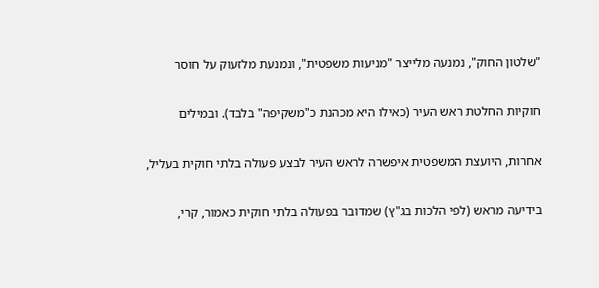"שלטון החוק", נמנעה מלייצר "מניעות משפטית", ונמנעת מלזעוק על חוסר

חוקיות החלטת ראש העיר (כאילו היא מכהנת כ"משקיפה" בלבד). ובמילים

אחרות, היועצת המשפטית איפשרה לראש העיר לבצע פעולה בלתי חוקית בעליל,

בידיעה מראש (לפי הלכות בג"ץ) שמדובר בפעולה בלתי חוקית כאמור, קרי,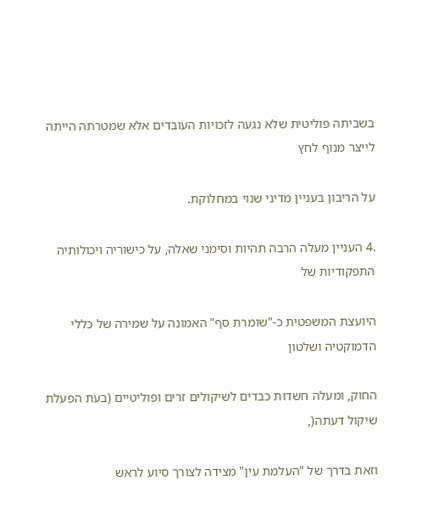בשביתה פוליטית שלא נגעה לזכויות העובדים אלא שמטרתה הייתה לייצר מנוף לחץ

על הריבון בעניין מדיני שנוי במחלוקת.

.4 העניין מעלה הרבה תהיות וסימני שאלה, על כישוריה ויכולותיה התפקודיות של

היועצת המשפטית כ-"שומרת סף" האמונה על שמירה של כללי הדמוקטיה ושלטון

החוק, ומעלה חשדות כבדים לשיקולים זרים ופוליטיים (בעת הפעלת שיקול דעתה(,

וזאת בדרך של "העלמת עין" מצידה לצורך סיוע לראש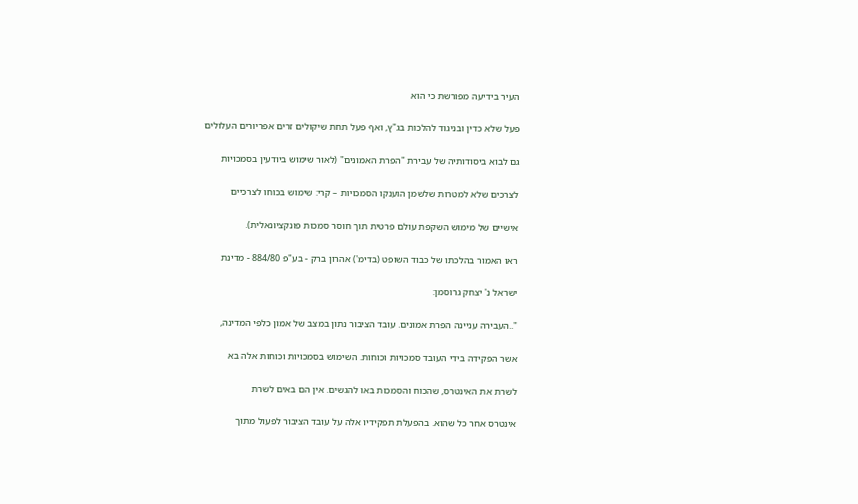העיר בידיעה מפורשת כי הוא

פעל שלא כדין ובניגוד להלכות בג"ץ, ואף פעל תחת שיקולים זרים אפריורים העלולים

גם לבוא ביסודותיה של עבירת "הפרת האמונים" (לאור שימוש ביודעין בסמכויות

לצרכים שלא למטרות שלשמן הוענקו הסמכויות – קרי: שימוש בכוחו לצרכיים

אישיים של מימוש השקפת עולם פרטית תוך חוסר סמכות פונקציונאלית).

ראו האמור בהלכתו של כבוד השופט (בדימ') אהרון ברק - בע"פ 884/80 - מדינת

ישראל נ' יצחק גרוסמן:

"..העבירה עניינה הפרת אמונים. עובד הציבור נתון במצב של אמון כלפי המדינה,

אשר הפקידה בידי העובד סמכויות וכוחות. השימוש בסמכויות וכוחות אלה בא

לשרת את האינטרס, שהכוח והסמכות באו להגשים. אין הם באים לשרת

אינטרס אחר כל שהוא. בהפעלת תפקידיו אלה על עובד הציבור לפעול מתוך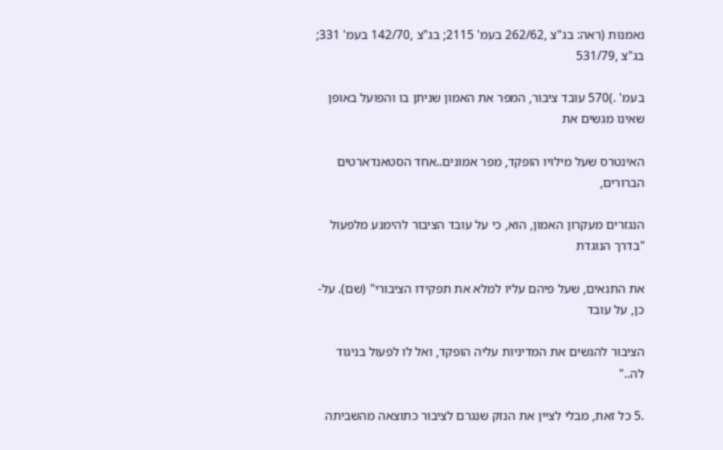נאמנות (ראה: בג"צ ,262/62 בעמ' 2115; בג"צ ,142/70 בעמ' 331; בג"צ ,531/79

בעמ' .)570 עובד ציבור, המפר את האמון שניתן בו והפועל באופן שאינו מגשים את

האינטרס שעל מילויו הופקד, מפר אמונים..אחד הסטאנדארטים הברורים,

הנגזרים מעקרון האמון, הוא, כי על עובד הציבור להימנע מלפעול "בדרך הנוגדת

את התנאים, שעל פיהם עליו למלא את תפקידו הציבורי" (שם). על-כן, על עובד

הציבור להגשים את המדיניות עליה הופקד, ואל לו לפעול בניגוד לה.."

.5 כל זאת, מבלי לציין את הנזק שנגרם לציבור כתוצאה מהשביתה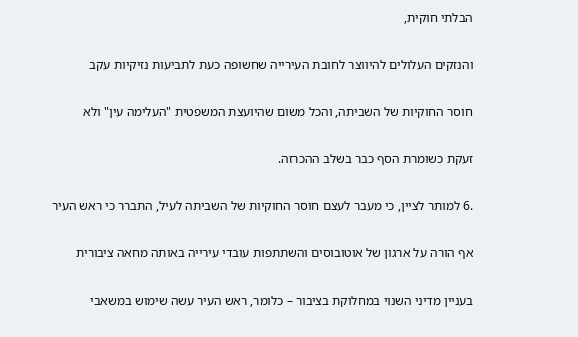הבלתי חוקית,

והנזקים העלולים להיווצר לחובת העירייה שחשופה כעת לתביעות נזיקיות עקב

חוסר החוקיות של השביתה, והכל משום שהיועצת המשפטית "העלימה עין" ולא

זעקת כשומרת הסף כבר בשלב ההכרזה.

.6 למותר לציין, כי מעבר לעצם חוסר החוקיות של השביתה לעיל, התברר כי ראש העיר

אף הורה על ארגון של אוטובוסים והשתתפות עובדי עירייה באותה מחאה ציבורית

בעניין מדיני השנוי במחלוקת בציבור – כלומר, ראש העיר עשה שימוש במשאבי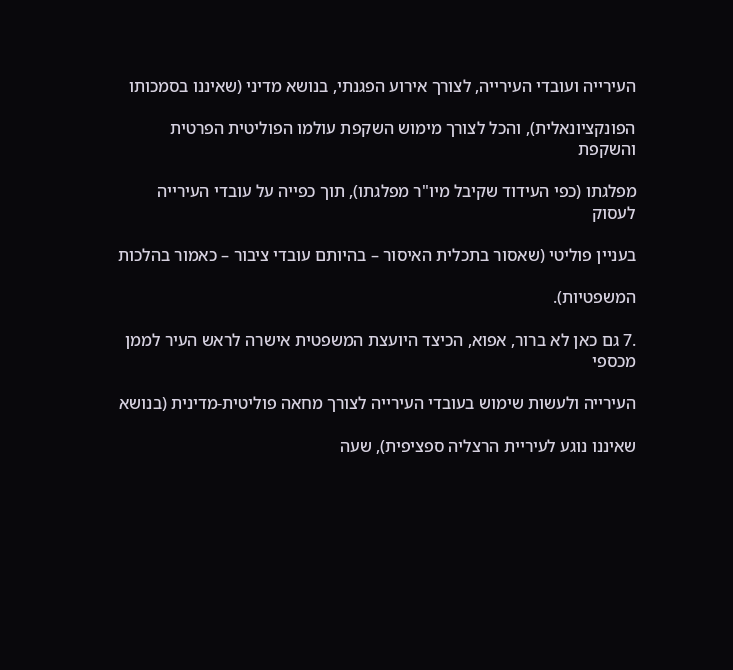העירייה ועובדי העירייה, לצורך אירוע הפגנתי, בנושא מדיני (שאיננו בסמכותו

הפונקציונאלית), והכל לצורך מימוש השקפת עולמו הפוליטית הפרטית והשקפת

מפלגתו (כפי העידוד שקיבל מיו"ר מפלגתו), תוך כפייה על עובדי העירייה לעסוק

בעניין פוליטי (שאסור בתכלית האיסור – בהיותם עובדי ציבור – כאמור בהלכות

המשפטיות).

.7 גם כאן לא ברור, אפוא, הכיצד היועצת המשפטית אישרה לראש העיר לממן מכספי

העירייה ולעשות שימוש בעובדי העירייה לצורך מחאה פוליטית-מדינית (בנושא

שאיננו נוגע לעיריית הרצליה ספציפית), שעה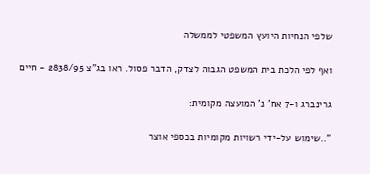שלפי הנחיות היועץ המשפטי לממשלה

ואף לפי הלכת בית המשפט הגבוה לצדק, הדבר פסול. ראו בג"צ 2838/95 - חיים

גרינברג ו-7 אח' נ' המועצה מקומית:

"..שימוש על-ידי רשויות מקומיות בכספי אוצר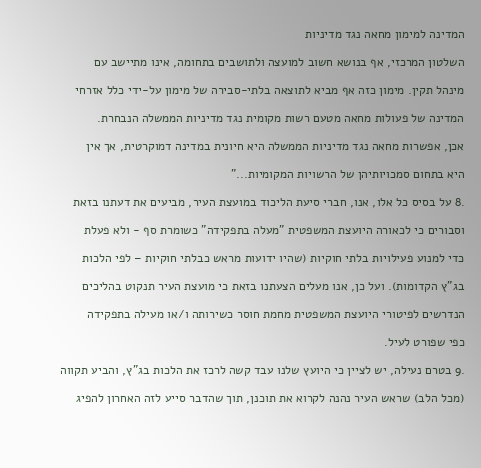המדינה למימון מחאה נגד מדיניות

השלטון המרכזי, אף בנושא חשוב למועצה ולתושבים בתחומה, אינו מתיישב עם

מינהל תקין. מימון כזה אף מביא לתוצאה בלתי-סבירה של מימון על-ידי כלל אזרחי

המדינה של פעולות מחאה מטעם רשות מקומית נגד מדיניות הממשלה הנבחרת.

אכן, אפשרות מחאה נגד מדיניות הממשלה היא חיונית במדינה דמוקרטית, אך אין

היא בתחום סמכויותיהן של הרשויות המקומיות..."

.8 על בסיס כל אלו, אנו, חברי סיעת הליכוד במועצת העיר, מביעים את דעתנו בזאת

וסבורים כי לכאורה היועצת המשפטית "מעלה בתפקידה" כשומרת סף - ולא פעלת

כדי למנוע פעילויות בלתי חוקיות (שהיו ידועות מראש כבלתי חוקיות – לפי הלכות

בג"ץ הקדומות). ועל כן, אנו מעלים הצעתנו בזאת כי מועצת העיר תנקוט בהליכים

הנדרשים לפיטורי היועצת המשפטית מחמת חוסר כשירותה ו/או מעילה בתפקידה

כפי שפורט לעיל.

.9 בטרם נעילה, יש לציין כי היועץ שלנו עבד קשה לרכז את הלכות בג"ץ, והביע תקווה

(מכל הלב) שראש העיר נהנה לקרוא את תוכנן, תוך שהדבר סייע לזה האחרון להפיג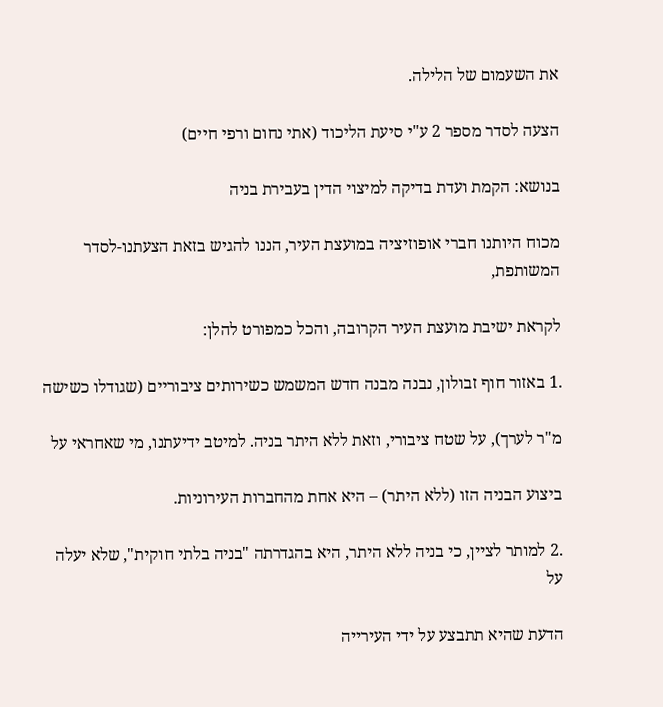את השעמום של הלילה.

הצעה לסדר מספר 2 ע"י סיעת הליכוד (אתי נחום ורפי חיים)

בנושא: הקמת ועדת בדיקה למיצוי הדין בעבירת בניה

מכוח היותנו חברי אופוזיציה במועצת העיר, הננו להגיש בזאת הצעתנו-לסדר המשותפת,

לקראת ישיבת מועצת העיר הקרובה, והכל כמפורט להלן:

.1 באזור חוף זבולון, נבנה מבנה חדש המשמש כשירותים ציבוריים (שגודלו כשישה

מ"ר לערך), על שטח ציבורי, וזאת ללא היתר בניה. למיטב ידיעתנו, מי שאחראי על

ביצוע הבניה הזו (ללא היתר) – היא אחת מהחברות העירוניות.

.2 למותר לציין, כי בניה ללא היתר, היא בהגדרתה "בניה בלתי חוקית", שלא יעלה על

הדעת שהיא תתבצע על ידי העירייה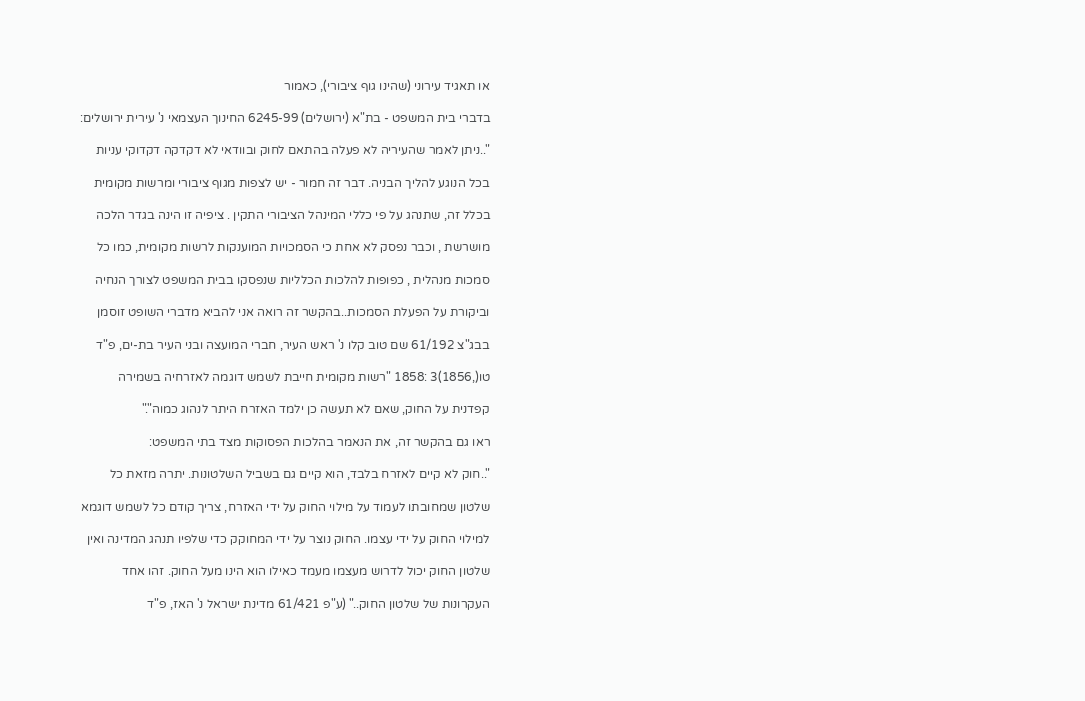או תאגיד עירוני (שהינו גוף ציבורי), כאמור

בדברי בית המשפט - בת"א (ירושלים) 6245-99 החינוך העצמאי נ' עירית ירושלים:

"..ניתן לאמר שהעיריה לא פעלה בהתאם לחוק ובוודאי לא דקדקה דקדוקי עניות

בכל הנוגע להליך הבניה. דבר זה חמור - יש לצפות מגוף ציבורי ומרשות מקומית

בכלל זה, שתנהג על פי כללי המינהל הציבורי התקין . ציפיה זו הינה בגדר הלכה

מושרשת , וכבר נפסק לא אחת כי הסמכויות המוענקות לרשות מקומית, כמו כל

סמכות מנהלית , כפופות להלכות הכלליות שנפסקו בבית המשפט לצורך הנחיה

וביקורת על הפעלת הסמכות..בהקשר זה רואה אני להביא מדברי השופט זוסמן

בבג"צ 61/192 שם טוב קלו נ' ראש העיר, חברי המועצה ובני העיר בת-ים, פ"ד

טו(,1856)3 :1858 "רשות מקומית חייבת לשמש דוגמה לאזרחיה בשמירה

קפדנית על החוק, שאם לא תעשה כן ילמד האזרח היתר לנהוג כמוה"."

ראו גם בהקשר זה, את הנאמר בהלכות הפסוקות מצד בתי המשפט:

"..חוק לא קיים לאזרח בלבד, הוא קיים גם בשביל השלטונות. יתרה מזאת כל

שלטון שמחובתו לעמוד על מילוי החוק על ידי האזרח, צריך קודם כל לשמש דוגמא

למילוי החוק על ידי עצמו. החוק נוצר על ידי המחוקק כדי שלפיו תנהג המדינה ואין

שלטון החוק יכול לדרוש מעצמו מעמד כאילו הוא הינו מעל החוק. זהו אחד

העקרונות של שלטון החוק.." (ע"פ 61/421 מדינת ישראל נ' האז, פ"ד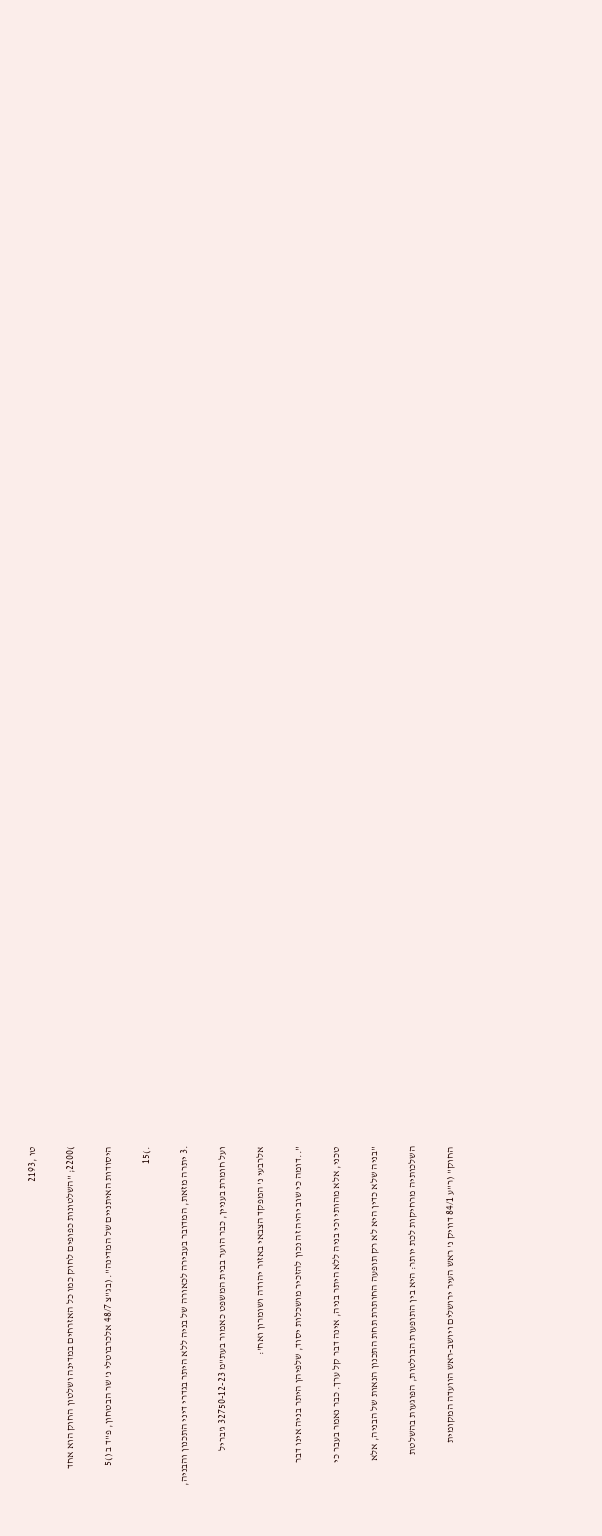טו ,2193

)2200; "השלטונות כפופים לחוק כמו כל האזרחים במדינה ושלטון החוק הוא אחד

היסודות האיתניים של המדינה". (בג"צ 48/7 אלכרבוטלי נ' שר הבטחון, פ"ד ב ()5

.)15

.3 יתרה מזאת, המדובר בעבירה לכאורה של בניה ללא היתר בגדרי דיני התכנון והבניה,

ועל חומרת בעניין, כבר הוער בבית המשפט כאמור בעת"מ 32750-12-23 ג'בריל

אלרבעי נ' המפקד הצבאי באזור יהודה ושומרון ואח':

"..דומה כי שוב יהיה זה נכון להזכיר מושכלות יסוד, שלפיהן היתר בניה אינו דבר

טכני, אלא מהותי וכי בניה ללא היתר בניה, אינה דבר קל ערך. כבר נאמר בעבר כי

"בניה שלא כדין היא לא רק תופעה החותרת תחת התכנון הנאות של הבניה, אלא

השלכותיה מרחיקות לכת יותר: היא בין התופעות הבולטות, הפוגעות בהשלטת

החוק" (ר"ע 84/1 דוויק נ' ראש העיר ירושלים ויושב-ראש הוועדה המקומית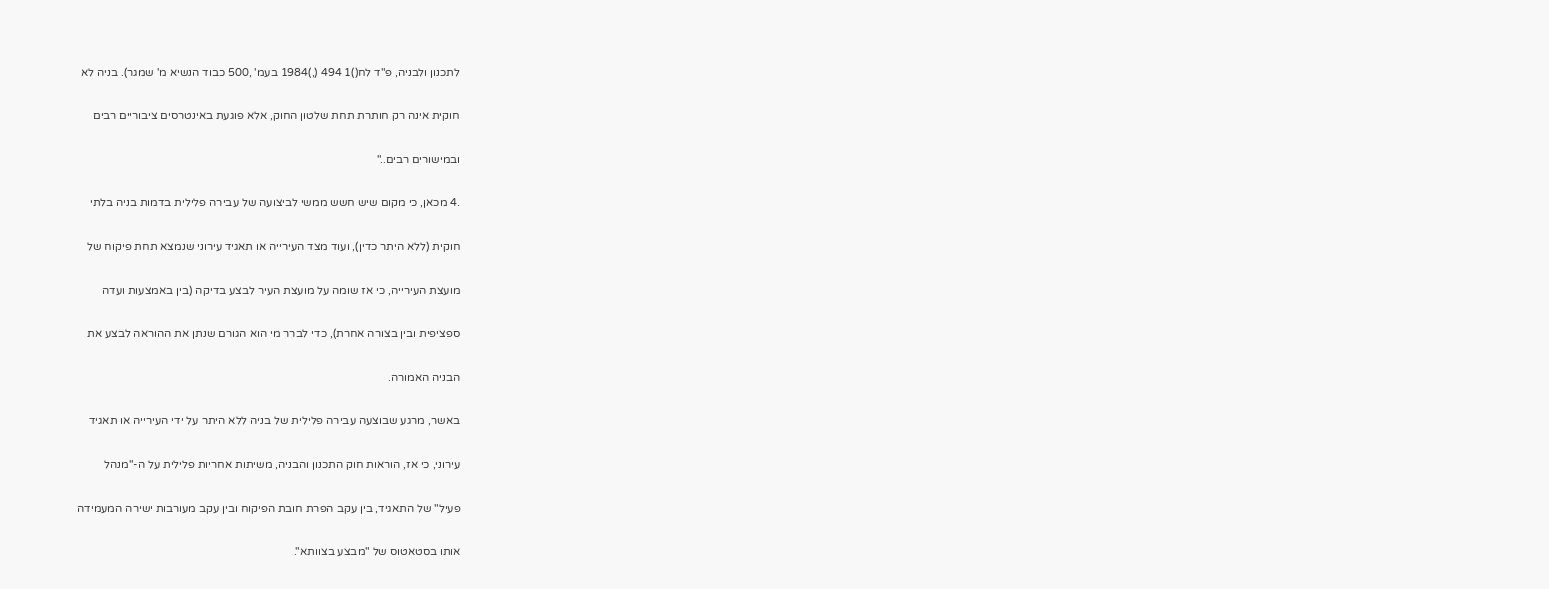לתכנון ולבניה, פ"ד לח()1 494 (,)1984 בעמ' ,500 כבוד הנשיא מ' שמגר). בניה לא

חוקית אינה רק חותרת תחת שלטון החוק, אלא פוגעת באינטרסים ציבוריים רבים

ובמישורים רבים.."

.4 מכאן, כי מקום שיש חשש ממשי לביצועה של עבירה פלילית בדמות בניה בלתי

חוקית (ללא היתר כדין), ועוד מצד העירייה או תאגיד עירוני שנמצא תחת פיקוח של

מועצת העירייה, כי אז שומה על מועצת העיר לבצע בדיקה (בין באמצעות ועדה

ספציפית ובין בצורה אחרת), כדי לברר מי הוא הגורם שנתן את ההוראה לבצע את

הבניה האמורה.

באשר, מרגע שבוצעה עבירה פלילית של בניה ללא היתר על ידי העירייה או תאגיד

עירוני, כי אז, הוראות חוק התכנון והבניה, משיתות אחריות פלילית על ה-"מנהל

פעיל" של התאגיד, בין עקב הפרת חובת הפיקוח ובין עקב מעורבות ישירה המעמידה

אותו בסטאטוס של "מבצע בצוותא".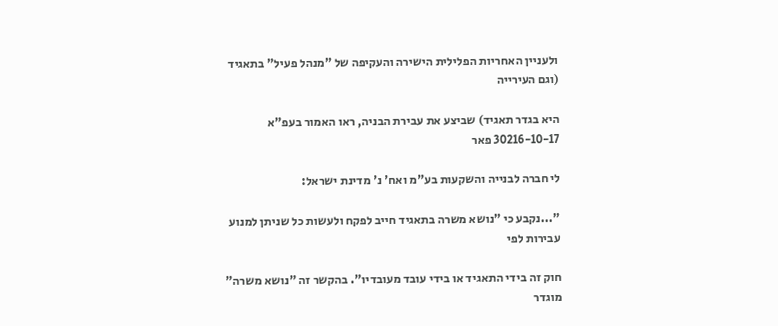ולעניין האחריות הפלילית הישירה והעקיפה של "מנהל פעיל" בתאגיד (וגם העירייה

היא בגדר תאגיד) שביצע את עבירת הבניה, ראו האמור בעפ"א 30216-10-17 פאר

לי חברה לבנייה והשקעות בע"מ ואח' נ' מדינת ישראל:

"...נקבע כי "נושא משרה בתאגיד חייב לפקח ולעשות כל שניתן למנוע עבירות לפי

חוק זה בידי התאגיד או בידי עובד מעובדיו". בהקשר זה "נושא משרה" מוגדר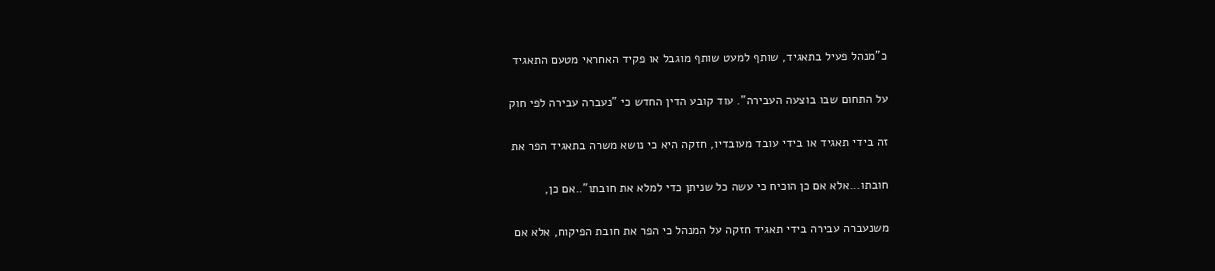כ"מנהל פעיל בתאגיד, שותף למעט שותף מוגבל או פקיד האחראי מטעם התאגיד

על התחום שבו בוצעה העבירה". עוד קובע הדין החדש כי "נעברה עבירה לפי חוק

זה בידי תאגיד או בידי עובד מעובדיו, חזקה היא כי נושא משרה בתאגיד הפר את

חובתו...אלא אם כן הוכיח כי עשה כל שניתן כדי למלא את חובתו"..אם כן,

משנעברה עבירה בידי תאגיד חזקה על המנהל כי הפר את חובת הפיקוח, אלא אם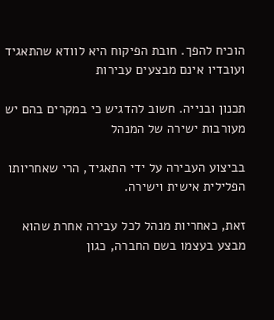הוכיח להפך. חובת הפיקוח היא לוודא שהתאגיד ועובדיו אינם מבצעים עבירות

תכנון ובנייה. חשוב להדגיש כי במקרים בהם יש מעורבות ישירה של המנהל

בביצוע העבירה על ידי התאגיד, הרי שאחריותו הפלילית אישית וישירה.

זאת, כאחריות מנהל לכל עבירה אחרת שהוא מבצע בעצמו בשם החברה, כגון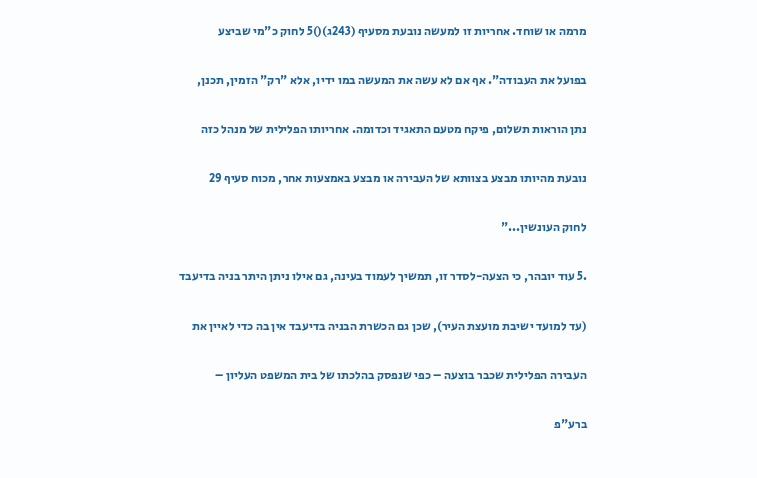מרמה או שוחד. אחריות זו למעשה נובעת מסעיף (243ג)()5 לחוק כ"מי שביצע

בפועל את העבודה". אף אם לא עשה את המעשה במו ידיו, אלא "רק" הזמין, תכנן,

נתן הוראות תשלום, פיקח מטעם התאגיד וכדומה. אחריותו הפלילית של מנהל כזה

נובעת מהיותו מבצע בצוותא של העבירה או מבצע באמצעות אחר, מכוח סעיף 29

לחוק העונשין..."

.5 עוד יובהר, כי הצעה-לסדר זו, תמשיך לעמוד בעינה, גם אילו ניתן היתר בניה בדיעבד

(עד למועד ישיבת מועצת העיר), שכן גם הכשרת הבניה בדיעבד אין בה כדי לאיין את

העבירה הפלילית שכבר בוצעה – כפי שנפסק בהלכתו של בית המשפט העליון –

ברע"פ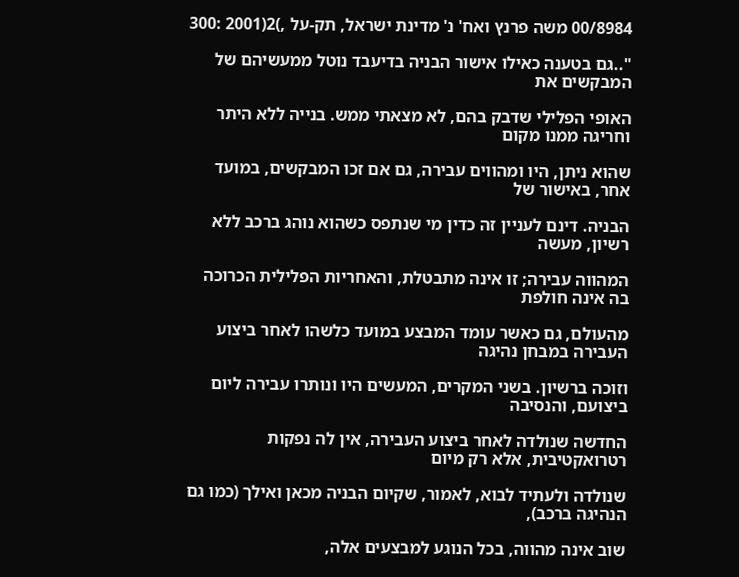00/8984 משה פרנץ ואח' נ' מדינת ישראל, תק-על ,)2(2001 :300

"..גם בטענה כאילו אישור הבניה בדיעבד נוטל ממעשיהם של המבקשים את

האופי הפלילי שדבק בהם, לא מצאתי ממש. בנייה ללא היתר וחריגה ממנו מקום

שהוא ניתן, היו ומהווים עבירה, גם אם זכו המבקשים, במועד אחר, באישור של

הבניה. דינם לעניין זה כדין מי שנתפס כשהוא נוהג ברכב ללא רשיון, מעשה

המהווה עבירה; זו אינה מתבטלת, והאחריות הפלילית הכרוכה בה אינה חולפת

מהעולם, גם כאשר עומד המבצע במועד כלשהו לאחר ביצוע העבירה במבחן נהיגה

וזוכה ברשיון. בשני המקרים, המעשים היו ונותרו עבירה ליום ביצועם, והנסיבה

החדשה שנולדה לאחר ביצוע העבירה, אין לה נפקות רטרואקטיבית, אלא רק מיום

שנולדה ולעתיד לבוא, לאמור, שקיום הבניה מכאן ואילך (כמו גם הנהיגה ברכב),

שוב אינה מהווה, בכל הנוגע למבצעים אלה,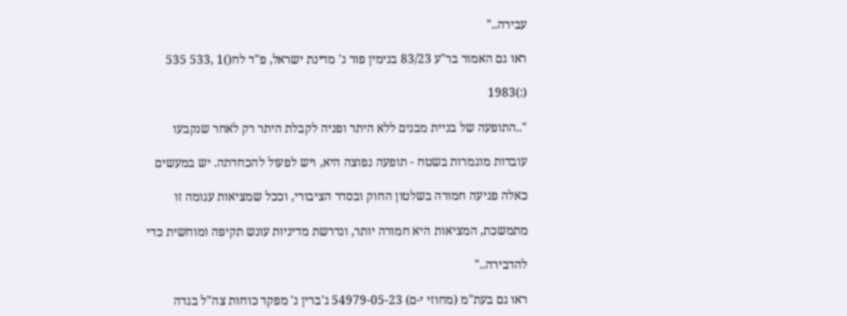עבירה.."

ראו גם האמור בר"ע 83/23 בנימין פור נ' מדינת ישראל, פ"ד לח()1 ,533 535

(:)1983

"..התופעה של בניית מבנים ללא היתר ופניה לקבלת היתר רק לאחר שנקבעו

עובדות מוגמרות בשטח - תופעה נפוצה היא, ויש לפעול להכחדתה. יש במעשים

כאלה פגיעה חמורה בשלטון החוק ובסדר הציבורי, וככל שמציאות עגומה זו

מתמשכת, המציאות היא חמורה יותר, ונדרשת מדיניות עונש תקיפה ומוחשית כדי

להדבירה.."

ראו גם בעת"מ (מחוזי י-ם) 54979-05-23 ג'ברין נ' מפקד כוחות צה"ל בגדה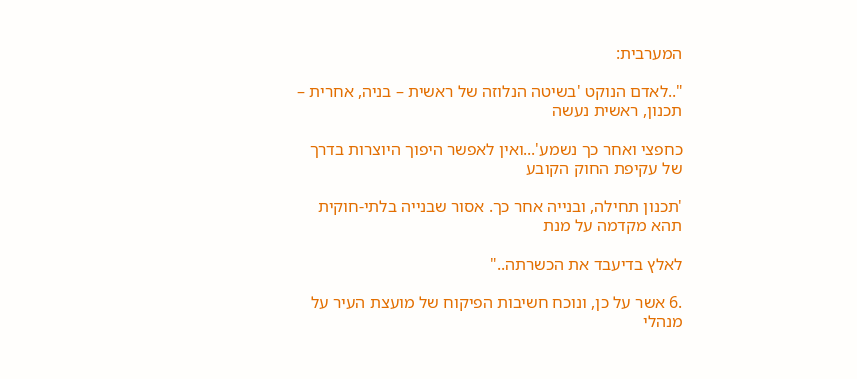המערבית:

"..לאדם הנוקט 'בשיטה הנלוזה של ראשית – בניה, אחרית – תכנון, ראשית נעשה

כחפצי ואחר כך נשמע'...ואין לאפשר היפוך היוצרות בדרך של עקיפת החוק הקובע

'תכנון תחילה, ובנייה אחר כך. אסור שבנייה בלתי-חוקית תהא מקדמה על מנת

לאלץ בדיעבד את הכשרתה.."

.6 אשר על כן, ונוכח חשיבות הפיקוח של מועצת העיר על מנהלי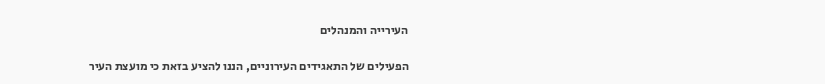העירייה והמנהלים

הפעילים של התאגידים העירוניים, הננו להציע בזאת כי מועצת העיר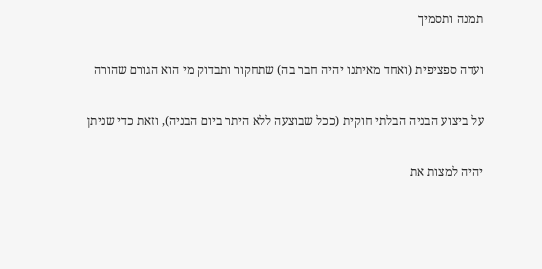תמנה ותסמיך

ועדה ספציפית (ואחד מאיתנו יהיה חבר בה) שתחקור ותבדוק מי הוא הגורם שהורה

על ביצוע הבניה הבלתי חוקית (ככל שבוצעה ללא היתר ביום הבניה), וזאת כדי שניתן

יהיה למצות את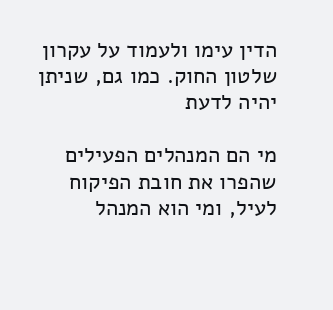הדין עימו ולעמוד על עקרון שלטון החוק. כמו גם, שניתן יהיה לדעת

מי הם המנהלים הפעילים שהפרו את חובת הפיקוח לעיל, ומי הוא המנהל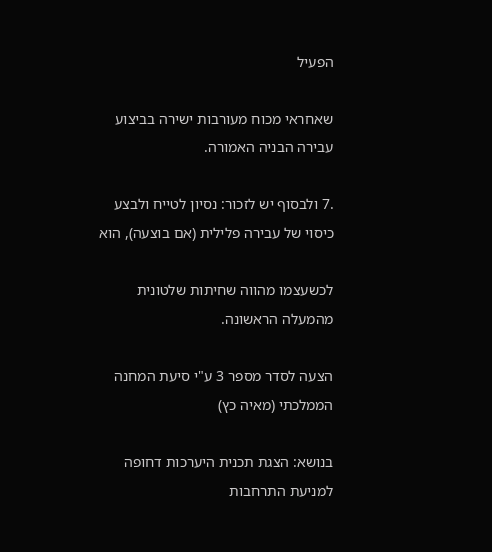הפעיל

שאחראי מכוח מעורבות ישירה בביצוע עבירה הבניה האמורה.

.7 ולבסוף יש לזכור: נסיון לטייח ולבצע כיסוי של עבירה פלילית (אם בוצעה), הוא

לכשעצמו מהווה שחיתות שלטונית מהמעלה הראשונה.

הצעה לסדר מספר 3 ע"י סיעת המחנה הממלכתי (מאיה כץ)

בנושא: הצגת תכנית היערכות דחופה למניעת התרחבות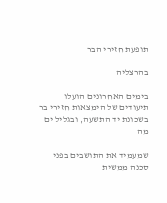תופעת חזירי הבר

בהרצליה

בימים האחרונים הועלו תיעודים של הימצאות חזירי בר בשכונת יד התשעה, ובגליל ים מה

שמעמיד את התושבים בפני סכנה ממשית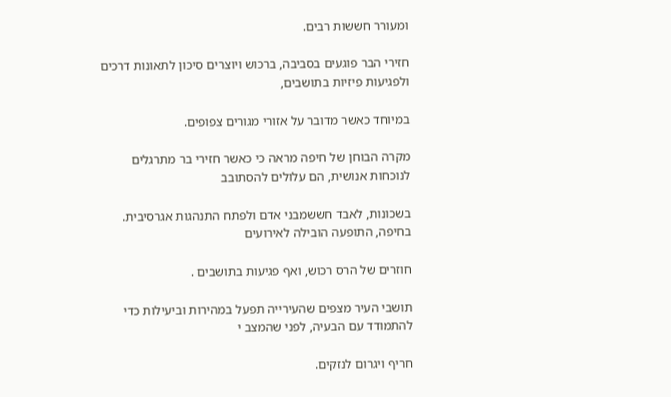ומעורר חששות רבים.

חזירי הבר פוגעים בסביבה, ברכוש ויוצרים סיכון לתאונות דרכים ולפגיעות פיזיות בתושבים,

במיוחד כאשר מדובר על אזורי מגורים צפופים.

מקרה הבוחן של חיפה מראה כי כאשר חזירי בר מתרגלים לנוכחות אנושית, הם עלולים להסתובב

בשכונות, לאבד חששמבני אדם ולפתח התנהגות אגרסיבית. בחיפה, התופעה הובילה לאירועים

חוזרים של הרס רכוש, ואף פגיעות בתושבים .

תושבי העיר מצפים שהעירייה תפעל במהירות וביעילות כדי להתמודד עם הבעיה, לפני שהמצב י

חריף ויגרום לנזקים.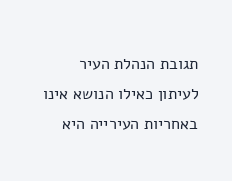תגובת הנהלת העיר לעיתון כאילו הנושא אינו באחריות העירייה היא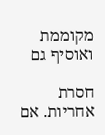מקוממת ואוסיף גם

חסרת אחריות. אם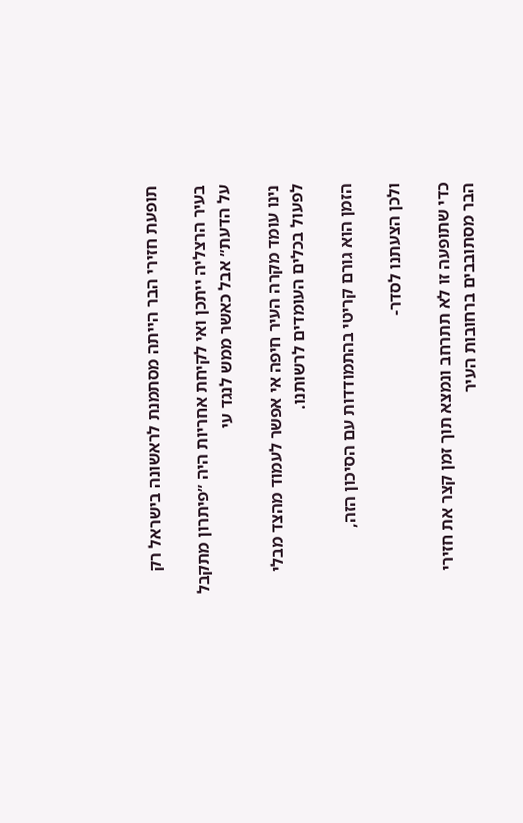תופעת חזירי הבר הייתה מסתמנת לראשונה בישראל רק

בעיר הרצליה ייתכן ואי לקיחת אחריות היה ״פיתרון מתקבל על הדעת״ אבל כאשר ממש לנגד עי

נינו עומד מקרה העיר חיפה אי אפשר לעמוד מהצד מבלי לפעול בכלים העומדים לרשותנו.

הזמן הוא גורם קריטי בהתמודדות עם הסיכון הזה,

ולכן הצעתנו לסדר-

כדי שתופעה זו לא תתרחב ונמצא תוך זמן קצר את חזירי הבר מסתובבים ברחובות העיר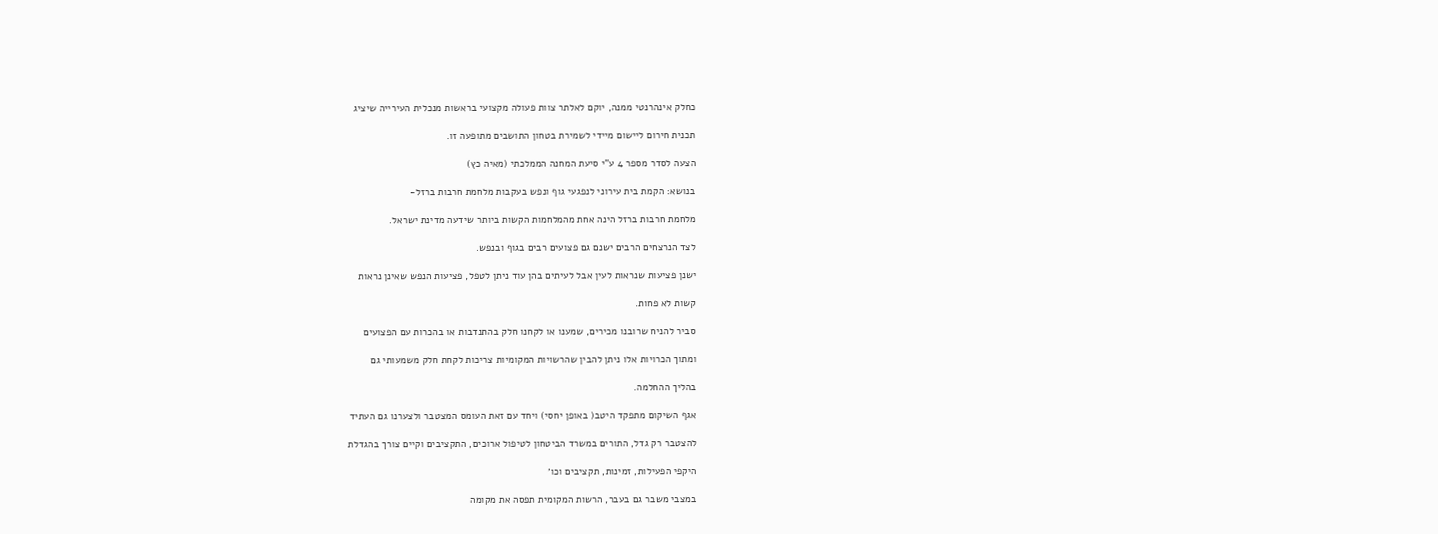כחלק אינהרנטי ממנה, יוקם לאלתר צוות פעולה מקצועי בראשות מנכלית העירייה שיציג

תכנית חירום ליישום מיידי לשמירת בטחון התושבים מתופעה זו.

הצעה לסדר מספר 4 ע"י סיעת המחנה הממלכתי (מאיה כץ)

בנושא: הקמת בית עירוני לנפגעי גוף ונפש בעקבות מלחמת חרבות ברזל-

מלחמת חרבות ברזל הינה אחת מהמלחמות הקשות ביותר שידעה מדינת ישראל.

לצד הנרצחים הרבים ישנם גם פצועים רבים בגוף ובנפש.

ישנן פציעות שנראות לעין אבל לעיתים בהן עוד ניתן לטפל, פציעות הנפש שאינן נראות

קשות לא פחות.

סביר להניח שרובנו מכירים, שמענו או לקחנו חלק בהתנדבות או בהכרות עם הפצועים

ומתוך הכרויות אלו ניתן להבין שהרשויות המקומיות צריכות לקחת חלק משמעותי גם

בהליך ההחלמה.

אגף השיקום מתפקד היטב( באופן יחסי) ויחד עם זאת העומס המצטבר ולצערנו גם העתיד

להצטבר רק גדל, התורים במשרד הביטחון לטיפול ארוכים, התקציבים וקיים צורך בהגדלת

היקפי הפעילות, זמינות, תקציבים וכו׳

במצבי משבר גם בעבר, הרשות המקומית תפסה את מקומה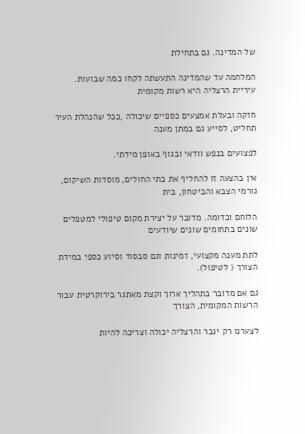של המדינה. גם בתחילת

המלחמה עד שהמדינה התעשתה לקחו כמה שבועות. עיריית הרצליה היא רשות מקומית

חזקה ובעלת אמצעים כספיים שיכולה ,ככל שהנהלת העיר תחליט, לסייע גם במתן מענה

לפצועים בנפש וודאי ובגוף באופן מידתי.

אין בהצעה זו להחליף את בתי החולים, מוסדות השיקום, גורמי הצבא והביטחון, בית

הלוחם וכדומה. מדובר על יצירת מקום טיפולי למטפלים שונים בתחומים שונים שיודעים

לתת מענה מקצועי, זמינות וגם סבסוד וסיוע כספי במידת הצורך ( לטיפול).

גם אם מדובר בתהליך ארוך וקצת מאתגר בירוקרטית עבור הרשות המקומית, הצורך

לצערנו רק יגבר והרצליה יכולה וצריכה להיות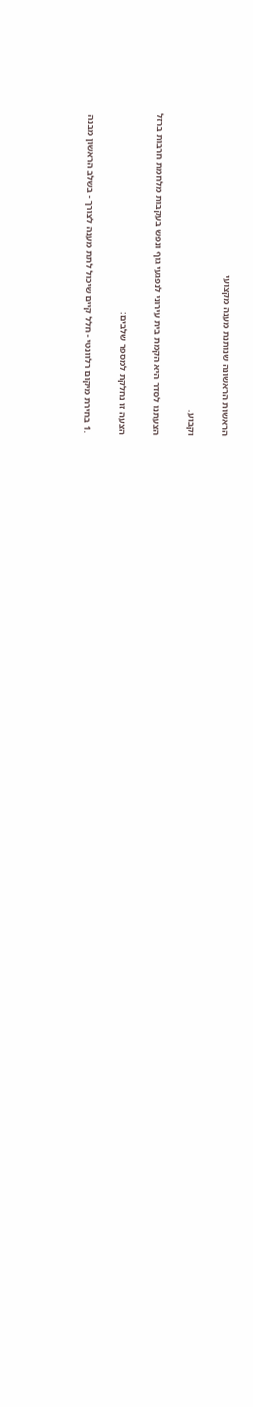הראשות הראשונה שנותנת מענה מקצועי

וקבוע.

הצעתנו לסדר היא הקמת בית עירוני לנפגעי גוף ונפש בעקבות מלחמת חרבות ברזל

הצעה זו נחלקת למספר שלבים:

.1 בחירת מיקום רלוונטי - חלל קיים שיכול לתת מענה לצורך - בשלב הראשון מבנה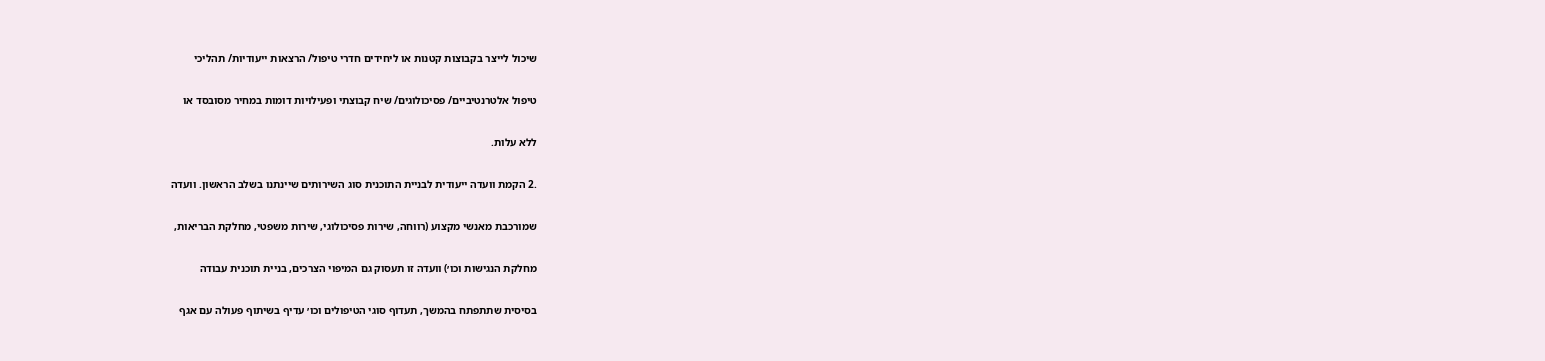שיכול לייצר בקבוצות קטנות או ליחידים חדרי טיפול/ הרצאות ייעודיות/ תהליכי

טיפול אלטרנטיביים/ פסיכולוגים/ שיח קבוצתי ופעילויות דומות במחיר מסובסד או

ללא עלות.

.2 הקמת וועדה ייעודית לבניית התוכנית סוג השירותים שיינתנו בשלב הראשון. וועדה

שמורכבת מאנשי מקצוע (רווחה, שירות פסיכולוגי, שירות משפטי, מחלקת הבריאות,

מחלקת הנגישות וכו׳) וועדה זו תעסוק גם המיפוי הצרכים, בניית תוכנית עבודה

בסיסית שתתפתח בהמשך, תעדוף סוגי הטיפולים וכו׳ עדיף בשיתוף פעולה עם אגף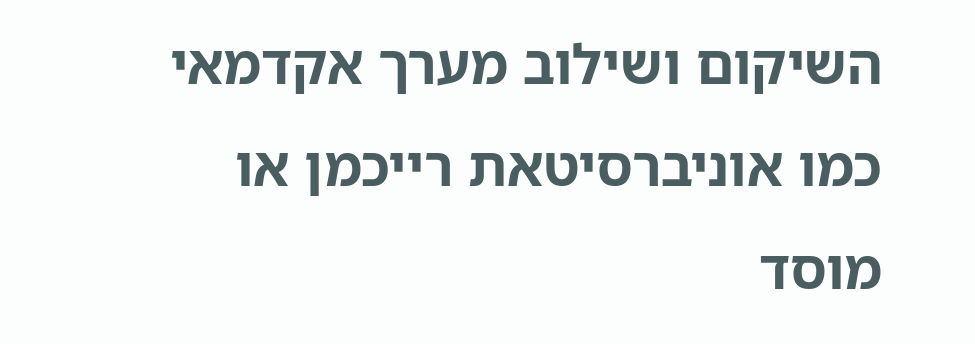השיקום ושילוב מערך אקדמאי כמו אוניברסיטאת רייכמן או מוסד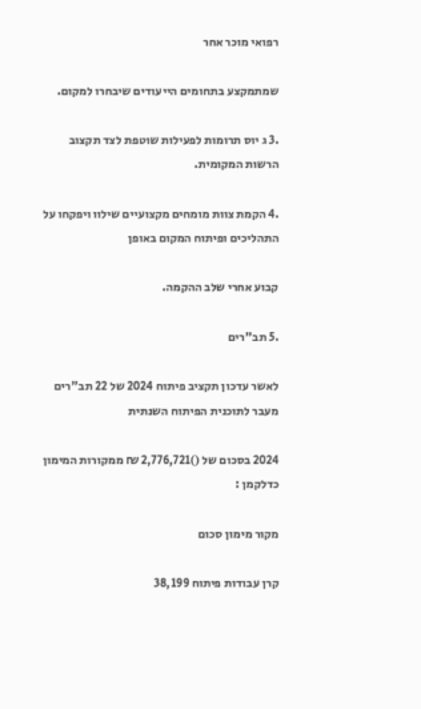רפואי מוכר אחר

שמתמקצע בתחומים הייעודים שיבחרו למקום.

.3 ג יוס תרומות לפעילות שוטפת לצד תקצוב הרשות המקומית.

.4 הקמת צוות מומחים מקצועיים שילוו ויפקחו על התהליכים ופיתוח המקום באופן

קבוע אחרי שלב ההקמה.

.5 תב"רים

לאשר עדכון תקציב פיתוח 2024 של 22 תב"רים מעבר לתוכנית הפיתוח השנתית

2024 בסכום של ()2,776,721 ₪ ממקורות המימון כדלקמן :

מקור מימון סכום

קרן עבודות פיתוח 38,199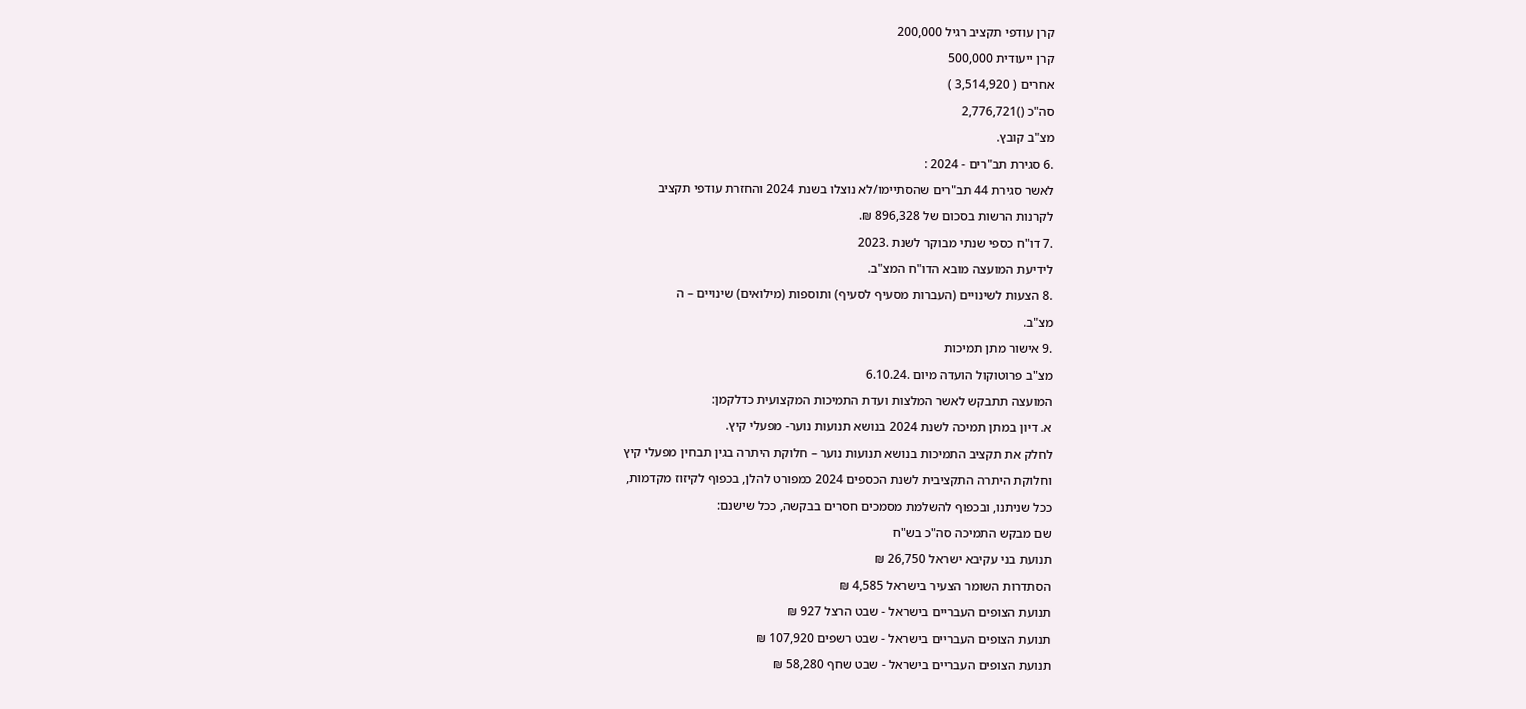קרן עודפי תקציב רגיל 200,000

קרן ייעודית 500,000

אחרים ( 3,514,920 )

סה"כ ()2,776,721

מצ"ב קובץ.

.6 סגירת תב"רים - 2024 :

לאשר סגירת 44 תב"רים שהסתיימו/לא נוצלו בשנת 2024 והחזרת עודפי תקציב

לקרנות הרשות בסכום של 896,328 ₪.

.7 דו"ח כספי שנתי מבוקר לשנת .2023

לידיעת המועצה מובא הדו"ח המצ"ב.

.8 הצעות לשינויים (העברות מסעיף לסעיף) ותוספות (מילואים) שינויים – ה

מצ"ב.

.9 אישור מתן תמיכות

מצ"ב פרוטוקול הועדה מיום .6.10.24

המועצה תתבקש לאשר המלצות ועדת התמיכות המקצועית כדלקמן:

א. דיון במתן תמיכה לשנת 2024 בנושא תנועות נוער- מפעלי קיץ.

לחלק את תקציב התמיכות בנושא תנועות נוער – חלוקת היתרה בגין תבחין מפעלי קיץ

וחלוקת היתרה התקציבית לשנת הכספים 2024 כמפורט להלן, בכפוף לקיזוז מקדמות,

ככל שניתנו, ובכפוף להשלמת מסמכים חסרים בבקשה, ככל שישנם:

שם מבקש התמיכה סה"כ בש"ח

תנועת בני עקיבא ישראל 26,750 ₪

הסתדרות השומר הצעיר בישראל 4,585 ₪

תנועת הצופים העבריים בישראל - שבט הרצל 927 ₪

תנועת הצופים העבריים בישראל - שבט רשפים 107,920 ₪

תנועת הצופים העבריים בישראל - שבט שחף 58,280 ₪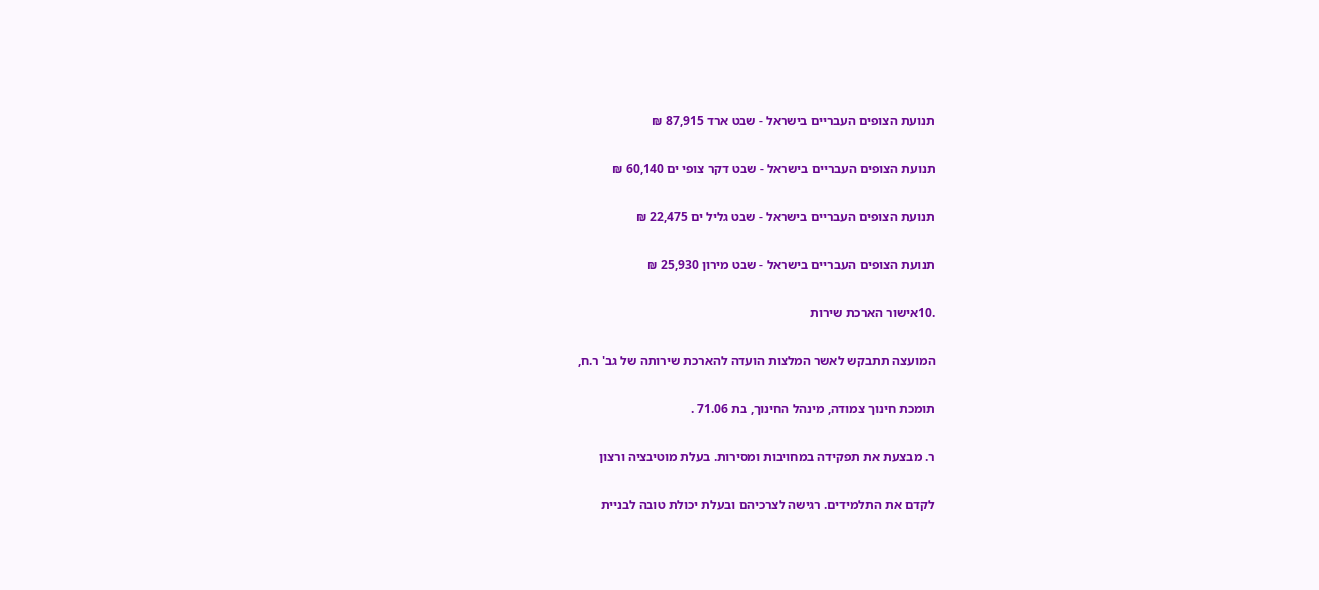תנועת הצופים העבריים בישראל - שבט ארד 87,915 ₪

תנועת הצופים העבריים בישראל - שבט דקר צופי ים 60,140 ₪

תנועת הצופים העבריים בישראל - שבט גליל ים 22,475 ₪

תנועת הצופים העבריים בישראל - שבט מירון 25,930 ₪

.10אישור הארכת שירות

המועצה תתבקש לאשר המלצות הועדה להארכת שירותה של גב' ר.ח,

תומכת חינוך צמודה, מינהל החינוך, בת 71.06 .

ר. מבצעת את תפקידה במחויבות ומסירות. בעלת מוטיבציה ורצון

לקדם את התלמידים. רגישה לצרכיהם ובעלת יכולת טובה לבניית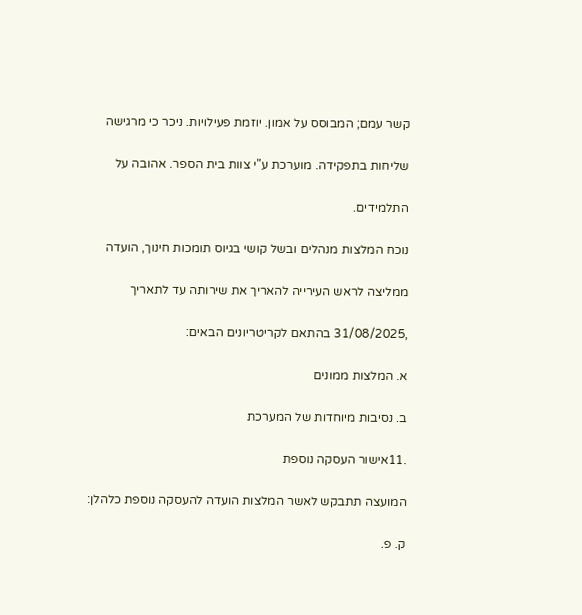קשר עמם; המבוסס על אמון. יוזמת פעילויות. ניכר כי מרגישה

שליחות בתפקידה. מוערכת ע"י צוות בית הספר. אהובה על

התלמידים.

נוכח המלצות מנהלים ובשל קושי בגיוס תומכות חינוך, הועדה

ממליצה לראש העירייה להאריך את שירותה עד לתאריך

,31/08/2025 בהתאם לקריטריונים הבאים:

א. המלצות ממונים

ב. נסיבות מיוחדות של המערכת

.11אישור העסקה נוספת

המועצה תתבקש לאשר המלצות הועדה להעסקה נוספת כלהלן:

ק. פ.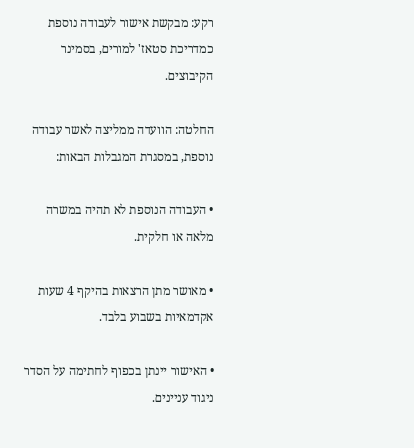רקע: מבקשת אישור לעבודה נוספת כמדריכת סטאז' למורים, בסמינר הקיבוצים.

החלטה: הוועדה ממליצה לאשר עבודה נוספת, במסגרת המגבלות הבאות:

• העבודה הנוספת לא תהיה במשרה מלאה או חלקית.

• מאושר מתן הרצאות בהיקף 4 שעות אקדמאיות בשבוע בלבד.

• האישור יינתן בכפוף לחתימה על הסדר ניגוד עניינים.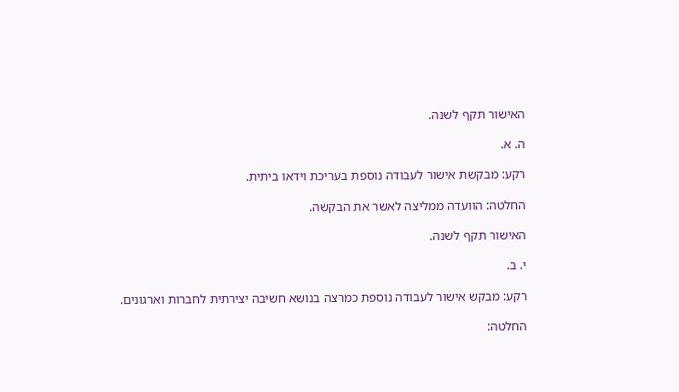האישור תקף לשנה.

ה. א.

רקע: מבקשת אישור לעבודה נוספת בעריכת וידאו ביתית.

החלטה: הוועדה ממליצה לאשר את הבקשה.

האישור תקף לשנה.

י. ב.

רקע: מבקש אישור לעבודה נוספת כמרצה בנושא חשיבה יצירתית לחברות וארגונים.

החלטה: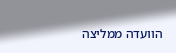הוועדה ממליצה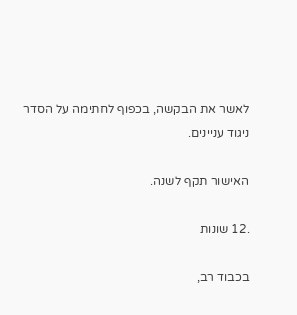לאשר את הבקשה, בכפוף לחתימה על הסדר ניגוד עניינים.

האישור תקף לשנה.

.12 שונות

בכבוד רב,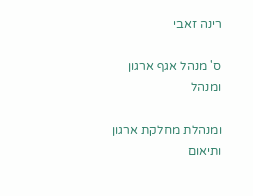רינה זאבי

ס' מנהל אגף ארגון ומנהל

ומנהלת מחלקת ארגון ותיאום